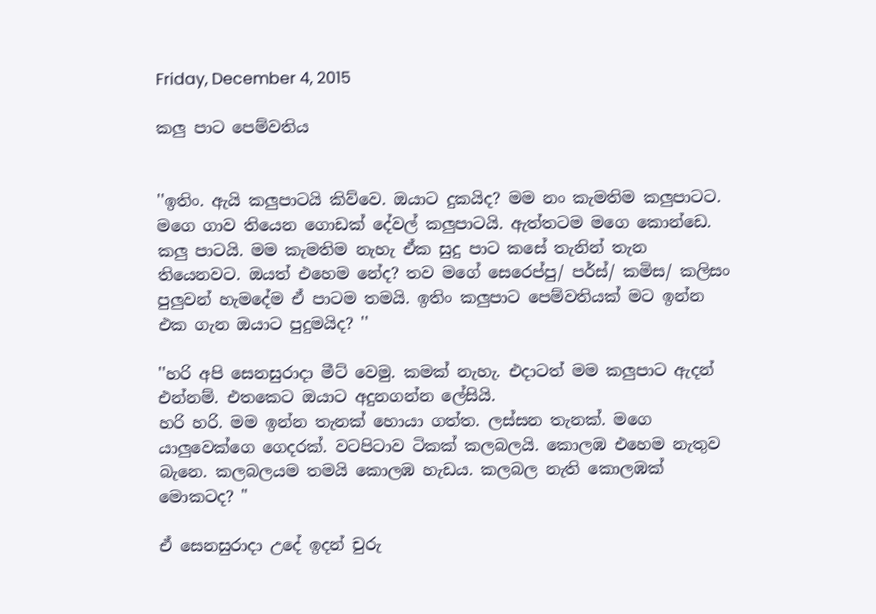Friday, December 4, 2015

කලු පාට පෙම්වතිය


''ඉතිං. ඇයි කලුපාටයි කිව්වෙ. ඔයාට දුකයිද? මම නං කැමතිම කලුපාටට. මගෙ ගාව තියෙන ගොඩක් දේවල් කලුපාටයි. ඇත්තටම මගෙ කොන්ඩෙ. කලු පාටයි. මම කැමතිම නැහැ ඒක සුදු පාට කසේ තැනින් තැන තියෙනවට. ඔයත් එහෙම නේද? තව මගේ සෙරෙප්පු/ පර්ස්/ කමිස/ කලිසං පුලුවන් හැමදේම ඒ පාටම තමයි. ඉතිං කලුපාට පෙම්වතියක් මට ඉන්න එක ගැන ඔයාට පුදුමයිද? ''

''හරි අපි සෙනසුරාදා මීට් වෙමු. කමක් නැහැ. එදාටත් මම කලුපාට ඇදන් එන්නම්. එතකෙට ඔයාට අදුනගන්න ලේසියි.
හරි හරි. මම ඉන්න තැනක් හොයා ගත්ත. ලස්සන තැනක්. මගෙ යාලුවෙක්ගෙ ගෙදරක්. වටපිටාව ටිකක් කලබලයි. කොලඹ එහෙම නැතුව බැනෙ. කලබලයම තමයි කොලඹ හැඩය. කලබල නැති කොලඹක් මොකටද? "

ඒ සෙනසුරාදා උදේ ඉදන් චුරු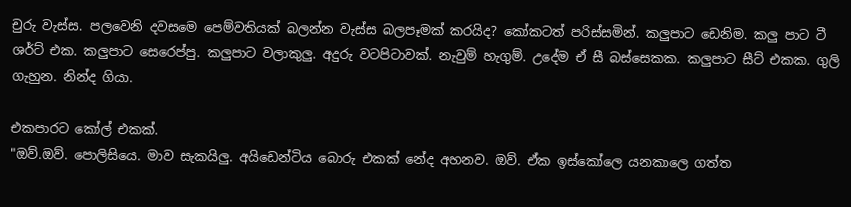චුරු වැස්ස. පලවෙනි දවසමෙ පෙම්වතියක් බලන්න වැස්ස බලපෑමක් කරයිද? කෝකටත් පරිස්සමින්. කලුපාට ඩෙනිම. කලු පාට ටී ශර්ට් එක. කලුපාට සෙරෙප්පු. කලුපාට වලාකුලු. අදුරු වටපිටාවක්. නැවුම් හැගුම්. උදේම ඒ සී බස්සෙකක. කලුපාට සීට් එකක. ගුලි ගැහුන. නින්ද ගියා.

එකපාරට කෝල් එකක්.
"ඔව්.ඔව්. පොලිසියෙ. මාව සැකයිලු. අයිඩෙන්ටිය බොරු එකක් නේද අහනව. ඔව්. ඒක ඉස්කෝලෙ යනකාලෙ ගත්ත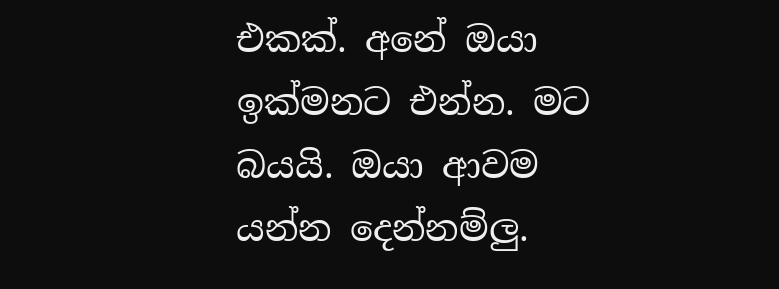එකක්. අනේ ඔයා ඉක්මනට එන්න. මට බයයි. ඔයා ආවම යන්න දෙන්නම්ලු.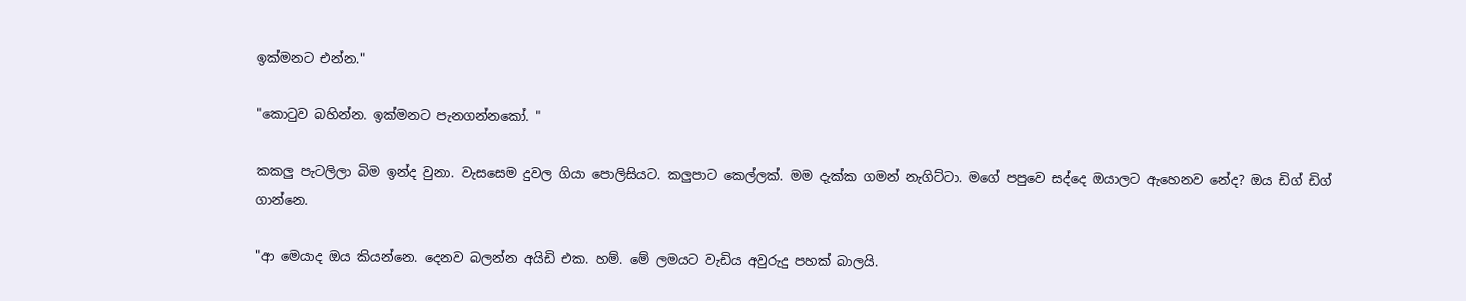ඉක්මනට එන්න."

"කොටුව බහින්න. ඉක්මනට පැනගන්නකෝ. "

කකලු පැටලිලා බිම ඉන්ද වුනා. වැසසෙම දුවල ගියා පොලිසියට. කලුපාට කෙල්ලක්. මම දැක්ක ගමන් නැගිට්ටා. මගේ පපුවෙ සද්දෙ ඔයාලට ඇහෙනව නේද? ඔය ඩිග් ඩිග් ගාන්නෙ.

"ආ මෙයාද ඔය කියන්නෙ. දෙනව බලන්න අයිඩි එක. හම්. මේ ලමයට වැඩිය අවුරුදු පහක් බාලයි.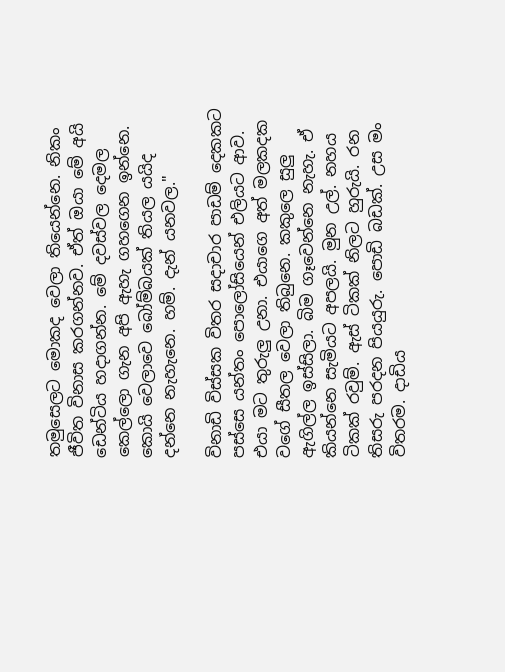තමුසෙලට මොකද වෙලා තියෙන්නෙ. නිකං ජීවිත විනාස කරගන්නව. ඒත් ඔයා මේ අයි ඩෙන්ටිය හදාගන්න. මේ දවස්වල දෙමල කෙල්ලො ගැන අපි ඇහැ ගහගෙන ඉන්නෙ. කොයි වෙලාවෙ බෝම්බයක් තියල යයිද දන්නෙ නැහැනෙ. හම්. දැන් යනවල."

විනාඩි විස්සක විතර සදාචාර පාඩම් දෙකකට පස්සෙ යන්තං පොලෝසියෙන් එලියට ආව. එයා මට තුරුලු උනා. එයාගෙ අත් මලකදක වගේ සීතල වෙලා තිබුනෙ. කකුලෙ සුලු ඇගිල්ල ඉස්සිලා. බිම ගෑවෙන්නෙ නැහැ. ඒ කියන්නෙ සැමියට අපලයි. මුන උල්. නහය ටිකක් රවුම්. ඇස් ටිකක් නිලට හුරුයි. රන තිසරු පරදන පියයුරු. පොඩි බඩක්. උස මං විතරම. දාඩිය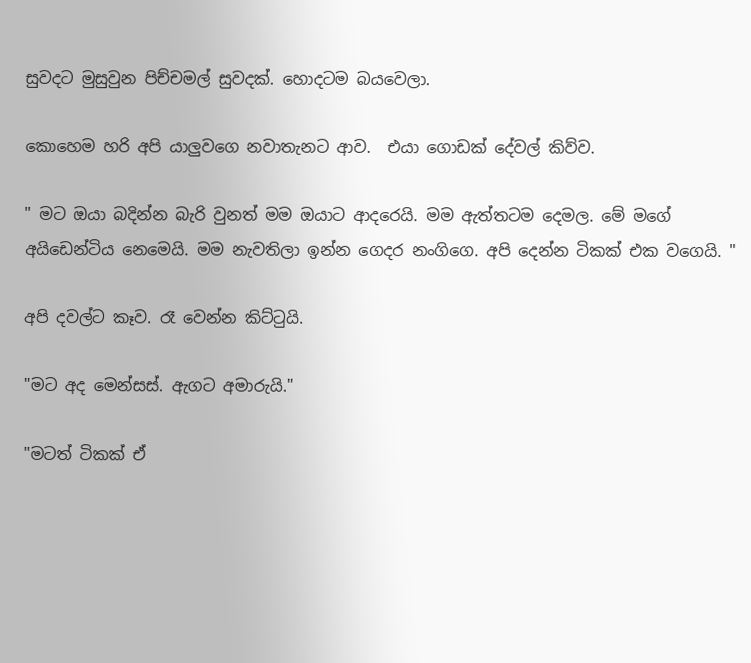සුවදට මුසුවුන පිච්චමල් සුවදක්. හොදටම බයවෙලා.

කොහෙම හරි අපි යාලුවගෙ නවාතැනට ආව.  එයා ගොඩක් දේවල් කිව්ව.

" මට ඔයා බදින්න බැරි වුනත් මම ඔයාට ආදරෙයි. මම ඇත්තටම දෙමල. මේ මගේ අයිඩෙන්ටිය නෙමෙයි. මම නැවතිලා ඉන්න ගෙදර නංගිගෙ. අපි දෙන්න ටිකක් එක වගෙයි. "

අපි දවල්ට කෑව. රෑ වෙන්න කිට්ටුයි.

"මට අද මෙන්සස්. ඇගට අමාරුයි."

"මටත් ටිකක් ඒ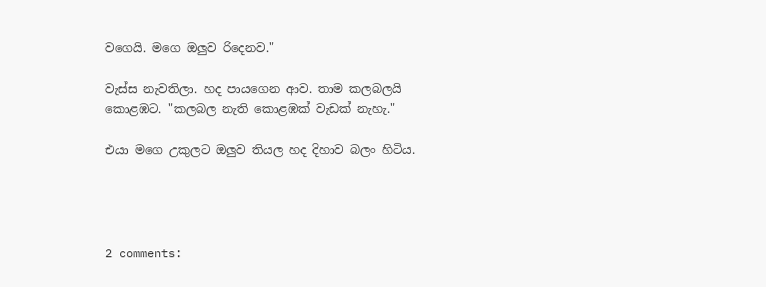වගෙයි. මගෙ ඔලුව රිදෙනව."

වැස්ස නැවතිලා. හද පායගෙන ආව. තාම කලබලයි කොළඹට. "කලබල නැති කොළඹක් වැඩක් නැහැ."

එයා මගෙ උකුලට ඔලුව තියල හද දිහාව බලං හිටිය.




2 comments: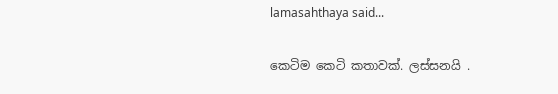lamasahthaya said...

කෙටිම කෙටි කතාවක්. ලස්සනයි .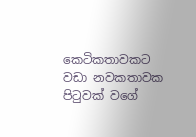කෙටිකතාවකට වඩා නවකතාවක පිටුවක් වගේ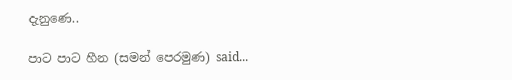දැනුණෙ..

පාට පාට හීන (සමන් පෙරමුණ) said...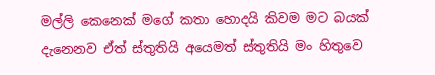මල්ලි කෙනෙක් මගේ කතා හොදයි කිවම මට බයක් දැනෙනව ඒත් ස්තුතියි අයෙමත් ස්තුතියි මං හිතුවෙ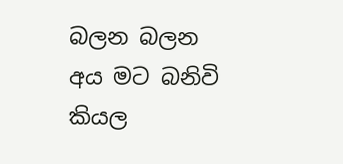බලන බලන අය මට බනිවි කියල